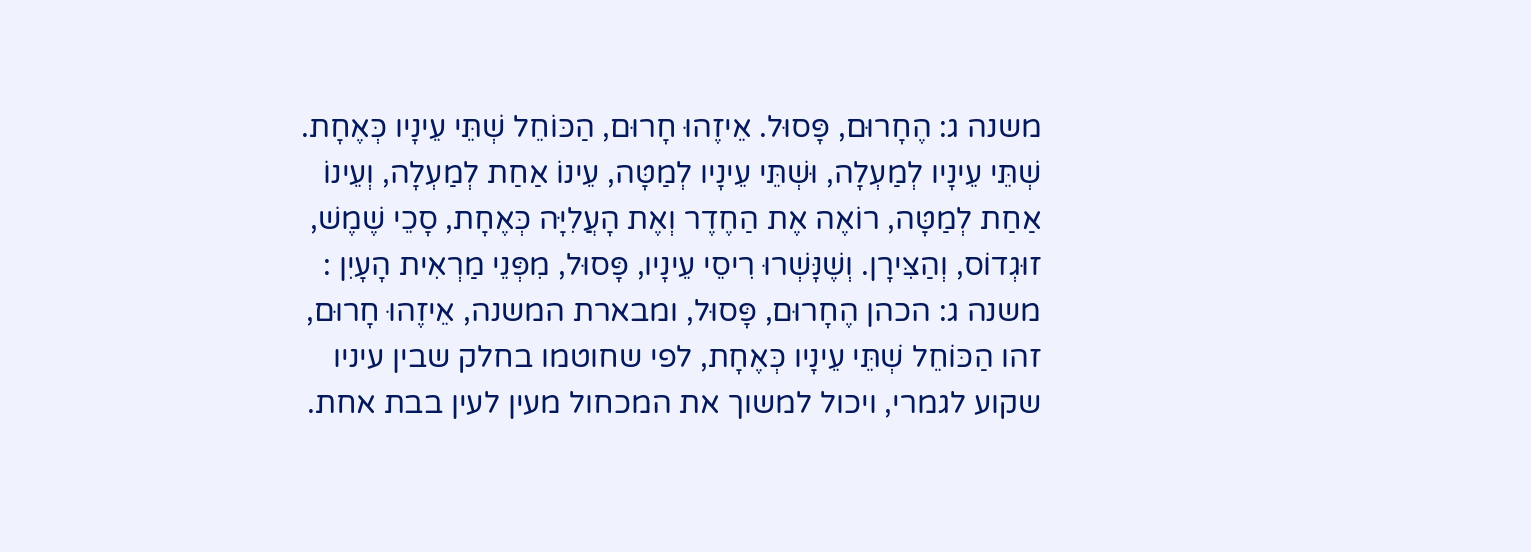משנה ג: הֶחָרוּם, פָּסוּל. אֵיזֶהוּ חָרוּם, הַכּוֹחֵל שְׁתֵּי עֵינָיו כְּאֶחָת. שְׁתֵּי עֵינָיו לְמַעְלָה, וּשְׁתֵּי עֵינָיו לְמַטָּה, עֵינוֹ אַחַת לְמַעְלָה, וְעֵינוֹ אַחַת לְמַטָּה, רוֹאֶה אֶת הַחֶדֶר וְאֶת הָעֲלִיָּה כְּאֶחָת, סָכֵי שֶׁמֶשׁ, זוּגְדוֹס, וְהַצִּירָן. וְשֶׁנָּשְׁרוּ רִיסֵי עֵינָיו, פָּסוּל, מִפְּנֵי מַרְאִית הָעָיִן :
משנה ג: הכהן הֶחָרוּם, פָּסוּל, ומבארת המשנה, אֵיזֶהוּ חָרוּם, זהו הַכּוֹחֵל שְׁתֵּי עֵינָיו כְּאֶחָת, לפי שחוטמו בחלק שבין עיניו שקוע לגמרי, ויכול למשוך את המכחול מעין לעין בבת אחת.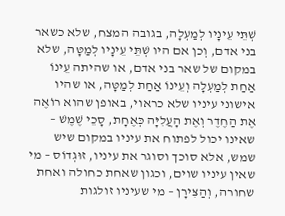שְׁתֵּי עֵינָיו לְמַעְלָה, בגובה המצח, שלא כשאר בני אדם, וְכן אם היו שְׁתֵּי עֵינָיו לְמַטָּה, שלא במקום של שאר בני אדם, או שהיתה עֵינוֹ אַחַת לְמַעְלָה וְעֵינוֹ אַחַת לְמַטָּה, או שהיו אישוני עיניו שלא כראוי, באופן שהוא רוֹאֶה אֶת הַחֶדֶר וְאֶת הָעֲלִיָּה כְּאֶחָת, סָכֵי שֶׁמֶשׁ – שאינו יכול לפתוח את עיניו במקום שיש שמש, אלא סוכך וסוגר את עיניו, זוּגְדוֹס – מי שאין עיניו שוים, וכגון שאחת כחולה ואחת שחורה, וְהַצִּירָן – מי שעיניו זולגות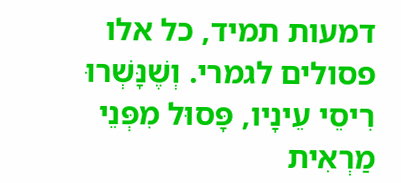דמעות תמיד, כל אלו פסולים לגמרי. וְשֶׁנָּשְׁרוּ רִיסֵי עֵינָיו, פָּסוּל מִפְּנֵי מַרְאִית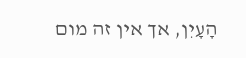הָעָיִן, אך אין זה מום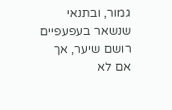גמור, ובתנאי שנשאר בעפעפיים רושם שיער, אך אם לא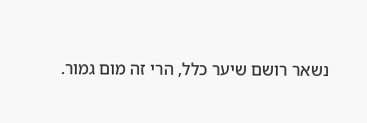נשאר רושם שיער כלל, הרי זה מום גמור.